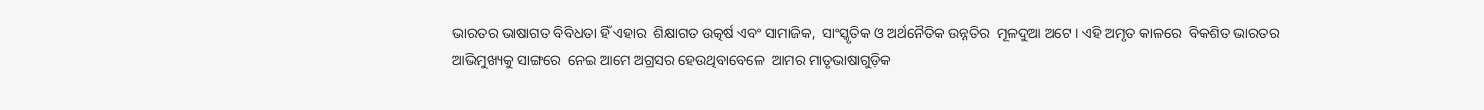ଭାରତର ଭାଷାଗତ ବିବିଧତା ହିଁ ଏହାର  ଶିକ୍ଷାଗତ ଉତ୍କର୍ଷ ଏବଂ ସାମାଜିକ,  ସାଂସ୍କୃତିକ ଓ ଅର୍ଥନୈତିକ ଉନ୍ନତିର  ମୂଳଦୁଆ ଅଟେ । ଏହି ଅମୃତ କାଳରେ  ବିକଶିତ ଭାରତର ଆଭିମୁଖ୍ୟକୁ ସାଙ୍ଗରେ  ନେଇ ଆମେ ଅଗ୍ରସର ହେଉଥିବାବେଳେ  ଆମର ମାତୃଭାଷାଗୁଡ଼ିକ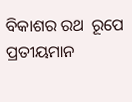ବିକାଶର ରଥ  ରୂପେ ପ୍ରତୀୟମାନ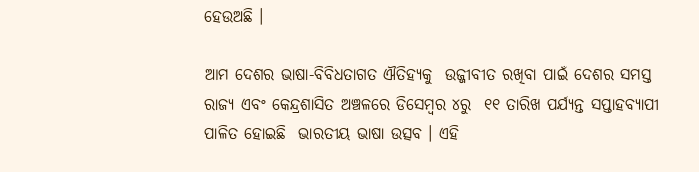ହେଉଅଛି ।

ଆମ ଦେଶର ଭାଷା-ବିବିଧତାଗତ ଐତିହ୍ୟକୁ  ଉଜ୍ଜୀବୀତ ରଖିବା ପାଇଁ ଦେଶର ସମସ୍ତ  ରାଜ୍ୟ ଏବଂ କେନ୍ଦ୍ରଶାସିତ ଅଞ୍ଚଳରେ ଡିସେମ୍ବର ୪ରୁ  ୧୧ ତାରିଖ ପର୍ଯ୍ୟନ୍ତ ସପ୍ତାହବ୍ୟାପୀ ପାଳିତ ହୋଇଛି  ଭାରତୀୟ ଭାଷା ଉତ୍ସବ । ଏହି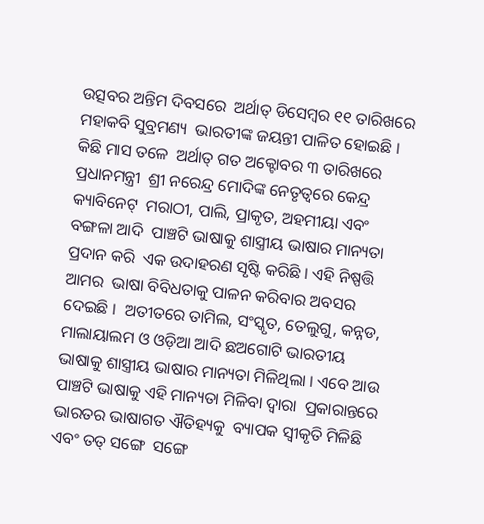ଉତ୍ସବର ଅନ୍ତିମ ଦିବସରେ  ଅର୍ଥାତ୍‌ ଡିସେମ୍ବର ୧୧ ତାରିଖରେ ମହାକବି ସୁବ୍ରମଣ୍ୟ  ଭାରତୀଙ୍କ ଜୟନ୍ତୀ ପାଳିତ ହୋଇଛି । କିଛି ମାସ ତଳେ  ଅର୍ଥାତ୍‌ ଗତ ଅକ୍ଟୋବର ୩ ତାରିଖରେ ପ୍ରଧାନମନ୍ତ୍ରୀ  ଶ୍ରୀ ନରେନ୍ଦ୍ର ମୋଦିଙ୍କ ନେତୃତ୍ୱରେ କେନ୍ଦ୍ର କ୍ୟାବିନେଟ୍‌  ମରାଠୀ, ପାଲି, ପ୍ରାକୃତ, ଅହମୀୟା ଏବଂ ବଙ୍ଗଳା ଆଦି  ପାଞ୍ଚଟି ଭାଷାକୁ ଶାସ୍ତ୍ରୀୟ ଭାଷାର ମାନ୍ୟତା ପ୍ରଦାନ କରି  ଏକ ଉଦାହରଣ ସୃଷ୍ଟି କରିଛି । ଏହି ନିଷ୍ପତ୍ତି ଆମର  ଭାଷା ବିବିଧତାକୁ ପାଳନ କରିବାର ଅବସର ଦେଇଛି ।  ଅତୀତରେ ତାମିଲ, ସଂସ୍କୃତ, ତେଲୁଗୁ, କନ୍ନଡ,  ମାଲାୟାଲମ ଓ ଓଡ଼ିଆ ଆଦି ଛଅଗୋଟି ଭାରତୀୟ  ଭାଷାକୁ ଶାସ୍ତ୍ରୀୟ ଭାଷାର ମାନ୍ୟତା ମିଳିଥିଲା । ଏବେ ଆଉ  ପାଞ୍ଚଟି ଭାଷାକୁ ଏହି ମାନ୍ୟତା ମିଳିବା ଦ୍ୱାରା  ପ୍ରକାରାନ୍ତରେ ଭାରତର ଭାଷାଗତ ଐତିହ୍ୟକୁ  ବ୍ୟାପକ ସ୍ୱୀକୃତି ମିଳିଛି ଏବଂ ତତ୍‌ ସଙ୍ଗେ  ସଙ୍ଗେ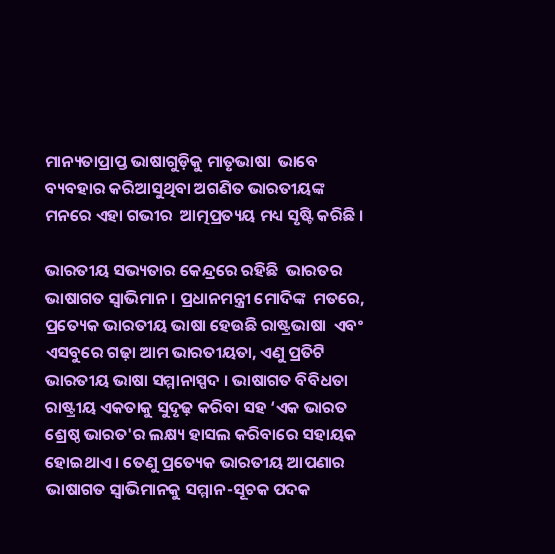ମାନ୍ୟତାପ୍ରାପ୍ତ ଭାଷାଗୁଡ଼ିକୁ ମାତୃଭାଷା  ଭାବେ ବ୍ୟବହାର କରିଆସୁଥିବା ଅଗଣିତ ଭାରତୀୟଙ୍କ ମନରେ ଏହା ଗଭୀର  ଆତ୍ମପ୍ରତ୍ୟୟ ମଧ୍ୟ ସୃଷ୍ଟି କରିଛି ।

ଭାରତୀୟ ସଭ୍ୟତାର କେନ୍ଦ୍ରରେ ରହିଛି  ଭାରତର ଭାଷାଗତ ସ୍ୱାଭିମାନ । ପ୍ରଧାନମନ୍ତ୍ରୀ ମୋଦିଙ୍କ  ମତରେ, ପ୍ରତ୍ୟେକ ଭାରତୀୟ ଭାଷା ହେଉଛି ରାଷ୍ଟ୍ରଭାଷା  ଏବଂ ଏସବୁରେ ଗଢ଼ା ଆମ ଭାରତୀୟତା, ଏଣୁ ପ୍ରତିଟି  ଭାରତୀୟ ଭାଷା ସମ୍ମାନାସ୍ପଦ । ଭାଷାଗତ ବିବିଧତା  ରାଷ୍ଟ୍ରୀୟ ଏକତାକୁ ସୁଦୃଢ଼ କରିବା ସହ ‘ଏକ ଭାରତ  ଶ୍ରେଷ୍ଠ ଭାରତ'ର ଲକ୍ଷ୍ୟ ହାସଲ କରିବାରେ ସହାୟକ  ହୋଇଥାଏ । ତେଣୁ ପ୍ରତ୍ୟେକ ଭାରତୀୟ ଆପଣାର  ଭାଷାଗତ ସ୍ୱାଭିମାନକୁ ସମ୍ମାନ-ସୂଚକ ପଦକ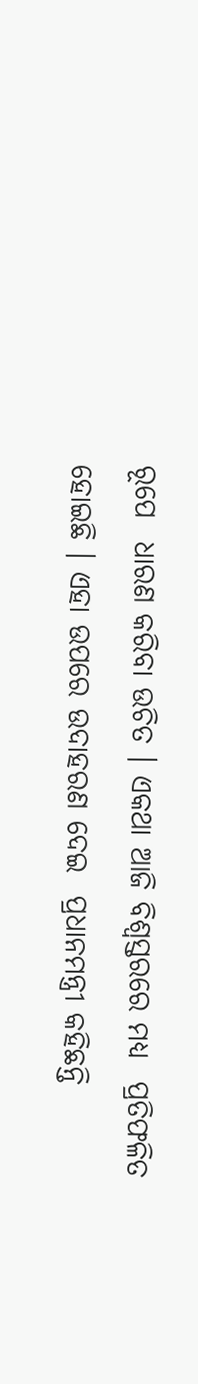ରୂପେ  ଧାରଣ କରିବା ଉଚିତ । ଏକଥା ଆଜି ବିଶ୍ୱସ୍ତରରେ ମଧ୍ୟ  ପ୍ରତିଫଳିତ ହୋଇଛି । ଏହା ଉପରେ ଉଦାହରଣ ଦେଇ  ପ୍ରଧାନମନ୍ତ୍ରୀ କହିଛନ୍ତି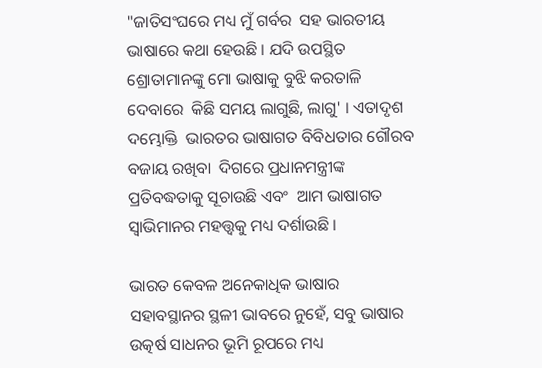"ଜାତିସଂଘରେ ମଧ୍ୟ ମୁଁ ଗର୍ବର  ସହ ଭାରତୀୟ ଭାଷାରେ କଥା ହେଉଛି । ଯଦି ଉପସ୍ଥିତ  ଶ୍ରୋତାମାନଙ୍କୁ ମୋ ଭାଷାକୁ ବୁଝି କରତାଳି ଦେବାରେ  କିଛି ସମୟ ଲାଗୁଛି, ଲାଗୁ' । ଏତାଦୃଶ ଦମ୍ଭୋକ୍ତି  ଭାରତର ଭାଷାଗତ ବିବିଧତାର ଗୌରବ ବଜାୟ ରଖିବା  ଦିଗରେ ପ୍ରଧାନମନ୍ତ୍ରୀଙ୍କ ପ୍ରତିବଦ୍ଧତାକୁ ସୂଚାଉଛି ଏବଂ  ଆମ ଭାଷାଗତ ସ୍ୱାଭିମାନର ମହତ୍ତ୍ୱକୁ ମଧ୍ୟ ଦର୍ଶାଉଛି ।

ଭାରତ କେବଳ ଅନେକାଧିକ ଭାଷାର  ସହାବସ୍ଥାନର ସ୍ଥଳୀ ଭାବରେ ନୁହେଁ, ସବୁ ଭାଷାର  ଉତ୍କର୍ଷ ସାଧନର ଭୂମି ରୂପରେ ମଧ୍ୟ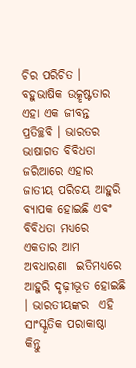ଚିର ପରିଚିତ । ବହୁଭାଷିକ ଉତ୍କୃଷ୍ଟତାର ଏହା ଏକ ଜୀବନ୍ତ ପ୍ରତିଚ୍ଛବି । ଭାରତର ଭାଷାଗତ ବିବିଧତା ଜରିଆରେ ଏହାର  ଜାତୀୟ ପରିଚୟ ଆହୁରି ବ୍ୟାପକ ହୋଇଛି ଏବଂ  ବିବିଧତା ମଧ୍ୟରେ ଏକତାର ଆମ ଅବଧାରଣା  ଇତିମଧ୍ୟରେ ଆହୁରି ଦୃଢ଼ୀଭୂତ ହୋଇଛି । ଭାରତୀୟଙ୍କର  ଏହି ସାଂସ୍କୃତିକ ପରାକାଷ୍ଠା କିନ୍ତୁ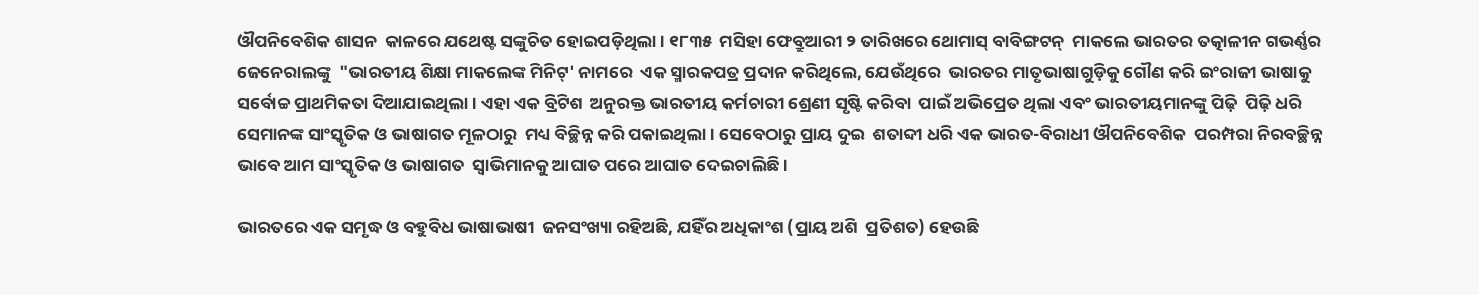ଔପନିବେଶିକ ଶାସନ  କାଳରେ ଯଥେଷ୍ଟ ସଙ୍କୁଚିତ ହୋଇପଡ଼ିଥିଲା । ୧୮୩୫  ମସିହା ଫେବ୍ରୁଆରୀ ୨ ତାରିଖରେ ଥୋମାସ୍‌ ବାବିଙ୍ଗଟନ୍‌  ମାକଲେ ଭାରତର ତତ୍କାଳୀନ ଗଭର୍ଣ୍ଣର ଜେନେରାଲଙ୍କୁ  "ଭାରତୀୟ ଶିକ୍ଷା ମାକଲେଙ୍କ ମିନିଟ୍‌' ନାମରେ  ଏକ ସ୍ମାରକପତ୍ର ପ୍ରଦାନ କରିଥିଲେ, ଯେଉଁଥିରେ  ଭାରତର ମାତୃଭାଷାଗୁଡ଼ିକୁ ଗୌଣ କରି ଇଂରାଜୀ ଭାଷାକୁ  ସର୍ବୋଚ୍ଚ ପ୍ରାଥମିକତା ଦିଆଯାଇଥିଲା । ଏହା ଏକ ବ୍ରିଟିଶ  ଅନୁରକ୍ତ ଭାରତୀୟ କର୍ମଚାରୀ ଶ୍ରେଣୀ ସୃଷ୍ଟି କରିବା  ପାଇଁ ଅଭିପ୍ରେତ ଥିଲା ଏବଂ ଭାରତୀୟମାନଙ୍କୁ ପିଢ଼ି  ପିଢ଼ି ଧରି ସେମାନଙ୍କ ସାଂସ୍କୃତିକ ଓ ଭାଷାଗତ ମୂଳଠାରୁ  ମଧ୍ୟ ବିଚ୍ଛିନ୍ନ କରି ପକାଇଥିଲା । ସେବେଠାରୁ ପ୍ରାୟ ଦୁଇ  ଶତାବ୍ଦୀ ଧରି ଏକ ଭାରତ-ବିରାଧୀ ଔପନିବେଶିକ  ପରମ୍ପରା ନିରବଚ୍ଛିନ୍ନ ଭାବେ ଆମ ସାଂସ୍କୃତିକ ଓ ଭାଷାଗତ  ସ୍ୱାଭିମାନକୁ ଆଘାତ ପରେ ଆଘାତ ଦେଇଚାଲିଛି ।

ଭାରତରେ ଏକ ସମୃଦ୍ଧ ଓ ବହୁବିଧ ଭାଷାଭାଷୀ  ଜନସଂଖ୍ୟା ରହିଅଛି, ଯହିଁର ଅଧିକାଂଶ (ପ୍ରାୟ ଅଶି  ପ୍ରତିଶତ) ହେଉଛି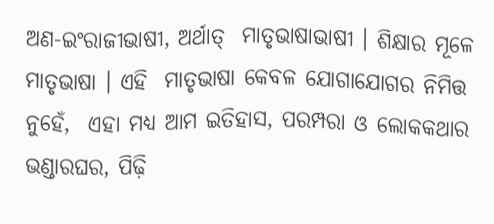ଅଣ-ଇଂରାଜୀଭାଷୀ, ଅର୍ଥାତ୍‌  ମାତୃଭାଷାଭାଷୀ । ଶିକ୍ଷାର ମୂଳେ ମାତୃଭାଷା । ଏହି  ମାତୃଭାଷା କେବଳ ଯୋଗାଯୋଗର ନିମିତ୍ତ ନୁହେଁ,  ଏହା ମଧ୍ୟ ଆମ ଇତିହାସ, ପରମ୍ପରା ଓ ଲୋକକଥାର  ଭଣ୍ଡାରଘର, ପିଢ଼ି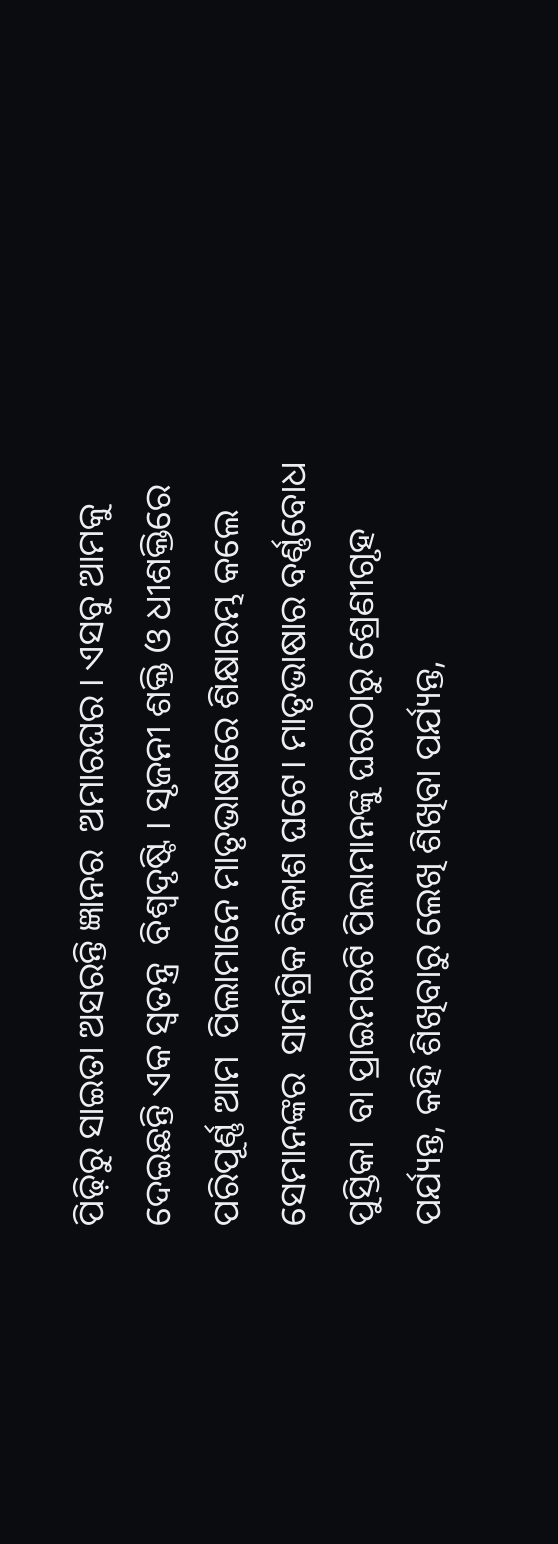ପିଢ଼ିରୁ ସାଇତା ଅସରନ୍ତି ଜ୍ଞାନର  ଅମାରଘର । ଏସବୁ ଆମକୁ ଦେଇଛନ୍ତି ଏକ ସ୍ୱତନ୍ତ୍ର  ବିଶ୍ୱଦୃଷ୍ଟି । ସୃଜନୀ ଶକ୍ତି ଓ ଧୀଶକ୍ତିରେ ପରିପୂର୍ଣ୍ଣ ଆମ  ପିଲାମାନେ ମାତୃଭାଷାରେ ଶିକ୍ଷାରମ୍ଭ କଲେ ସେମାନଙ୍କର  ସାମଗ୍ରିକ ବିକାଶ ଘଟେ। ମାତୃଭାଷାର ବର୍ଣ୍ଣବୋଧ ପୁସ୍ତିକା  ବା ପ୍ରାଇମରଟି ପିଲାମାନଙ୍କୁ ଘରଠାରୁ ଶ୍ରେଣୀଗୃହ  ପର୍ଯ୍ୟନ୍ତ, କହି ଶିଖିବାରୁ ଲେଖି ଶିଖିବା ପର୍ଯ୍ୟନ୍ତ,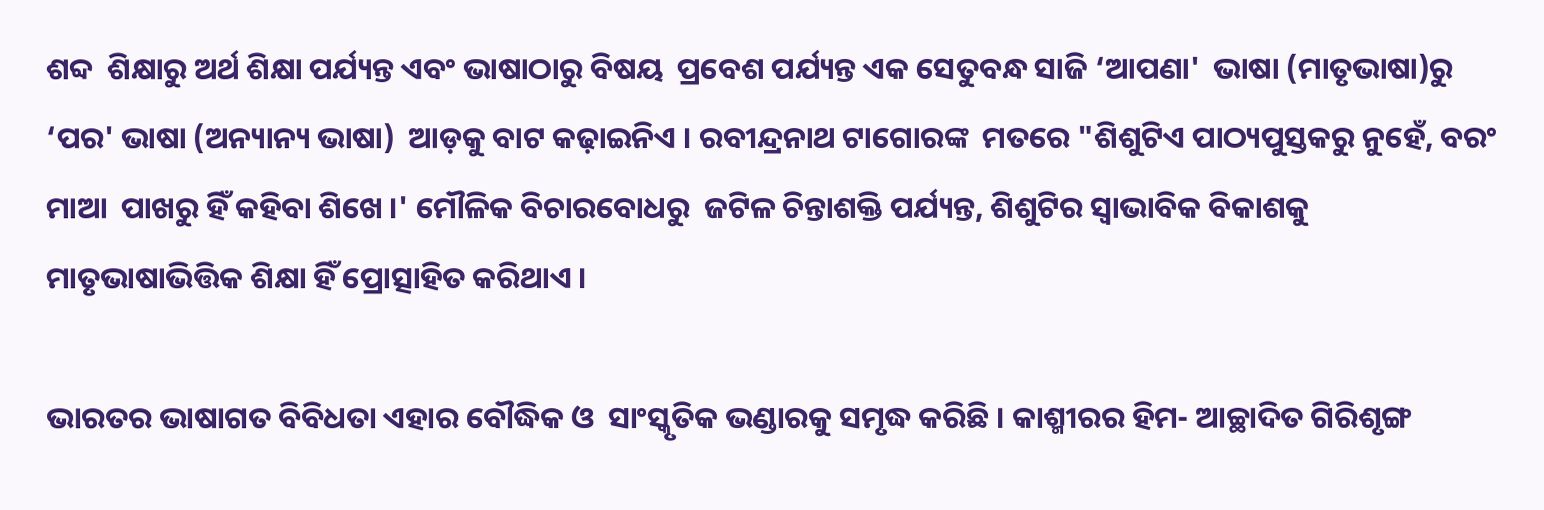ଶବ୍ଦ  ଶିକ୍ଷାରୁ ଅର୍ଥ ଶିକ୍ଷା ପର୍ଯ୍ୟନ୍ତ ଏବଂ ଭାଷାଠାରୁ ବିଷୟ  ପ୍ରବେଶ ପର୍ଯ୍ୟନ୍ତ ଏକ ସେତୁବନ୍ଧ ସାଜି ‘ଆପଣା'  ଭାଷା (ମାତୃଭାଷା)ରୁ ‘ପର' ଭାଷା (ଅନ୍ୟାନ୍ୟ ଭାଷା)  ଆଡ଼କୁ ବାଟ କଢ଼ାଇନିଏ । ରବୀନ୍ଦ୍ରନାଥ ଟାଗୋରଙ୍କ  ମତରେ "ଶିଶୁଟିଏ ପାଠ୍ୟପୁସ୍ତକରୁ ନୁହେଁ, ବରଂ ମାଆ  ପାଖରୁ ହିଁ କହିବା ଶିଖେ ।' ମୌଳିକ ବିଚାରବୋଧରୁ  ଜଟିଳ ଚିନ୍ତାଶକ୍ତି ପର୍ଯ୍ୟନ୍ତ, ଶିଶୁଟିର ସ୍ୱାଭାବିକ ବିକାଶକୁ  ମାତୃଭାଷାଭିତ୍ତିକ ଶିକ୍ଷା ହିଁ ପ୍ରୋତ୍ସାହିତ କରିଥାଏ ।

ଭାରତର ଭାଷାଗତ ବିବିଧତା ଏହାର ବୌଦ୍ଧିକ ଓ  ସାଂସ୍କୃତିକ ଭଣ୍ଡାରକୁ ସମୃଦ୍ଧ କରିଛି । କାଶ୍ମୀରର ହିମ- ଆଚ୍ଛାଦିତ ଗିରିଶୃଙ୍ଗ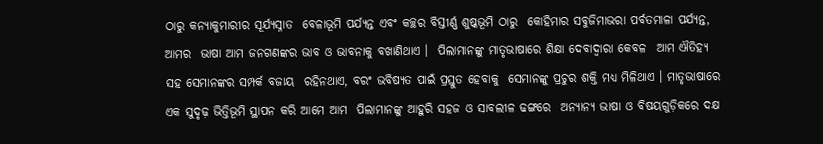ଠାରୁ କନ୍ୟାକୁମାରୀର ସୂର୍ଯ୍ୟସ୍ନାତ  ବେଳାଭୂମି ପର୍ଯ୍ୟନ୍ତ ଏବଂ କଚ୍ଛର ବିସ୍ତୀର୍ଣ୍ଣ ଶୁଷ୍କଭୂମି ଠାରୁ  କୋହିମାର ସବୁଜିମାଭରା ପର୍ବତମାଳା ପର୍ଯ୍ୟନ୍ତ, ଆମର  ଭାଷା ଆମ ଜନଗଣଙ୍କର ଭାବ ଓ ଭାବନାକୁ ବଖାଣିଥାଏ ।  ପିଲାମାନଙ୍କୁ ମାତୃଭାଷାରେ ଶିକ୍ଷା ଦେବାଦ୍ୱାରା କେବଳ  ଆମ ଐତିହ୍ୟ ସହ ସେମାନଙ୍କର ସମ୍ପର୍କ ବଜାୟ  ରହିନଥାଏ, ବରଂ ଭବିଷ୍ୟତ ପାଇଁ ପ୍ରସ୍ତୁତ ହେବାକୁ  ସେମାନଙ୍କୁ ପ୍ରଚୁର ଶକ୍ତି ମଧ୍ୟ ମିଳିଥାଏ । ମାତୃଭାଷାରେ  ଏକ ସୁଦୃଢ଼ ଭିତ୍ତିଭୂମି ସ୍ଥାପନ କରି ଆମେ ଆମ  ପିଲାମାନଙ୍କୁ ଆହୁରି ସହଜ ଓ ସାବଲୀଳ ଢଙ୍ଗରେ  ଅନ୍ୟାନ୍ୟ ଭାଷା ଓ ବିଷୟଗୁଡ଼ିକରେ ଦକ୍ଷ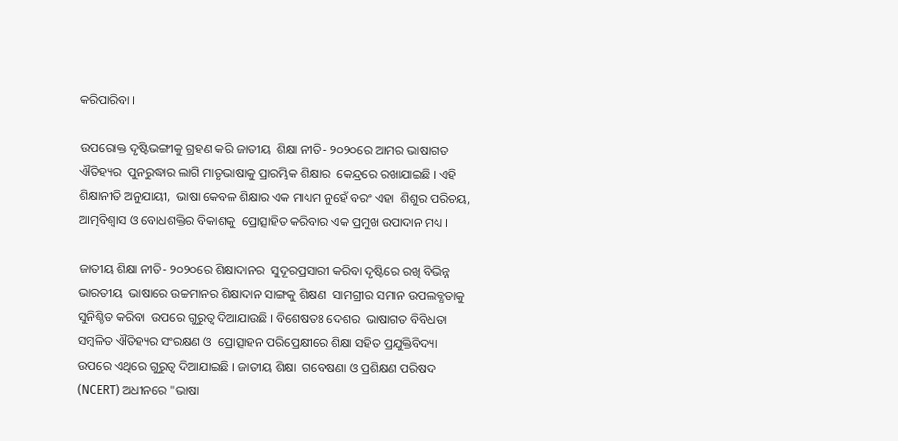କରିପାରିବା ।

ଉପରୋକ୍ତ ଦୃଷ୍ଟିଭଙ୍ଗୀକୁ ଗ୍ରହଣ କରି ଜାତୀୟ  ଶିକ୍ଷା ନୀତି- ୨୦୨୦ରେ ଆମର ଭାଷାଗତ ଐତିହ୍ୟର  ପୁନରୁଦ୍ଧାର ଲାଗି ମାତୃଭାଷାକୁ ପ୍ରାରମ୍ଭିକ ଶିକ୍ଷାର  କେନ୍ଦ୍ରରେ ରଖାଯାଇଛି । ଏହି ଶିକ୍ଷାନୀତି ଅନୁଯାୟୀ,  ଭାଷା କେବଳ ଶିକ୍ଷାର ଏକ ମାଧ୍ୟମ ନୁହେଁ ବରଂ ଏହା  ଶିଶୁର ପରିଚୟ, ଆତ୍ମବିଶ୍ୱାସ ଓ ବୋଧଶକ୍ତିର ବିକାଶକୁ  ପ୍ରୋତ୍ସାହିତ କରିବାର ଏକ ପ୍ରମୁଖ ଉପାଦାନ ମଧ୍ୟ ।

ଜାତୀୟ ଶିକ୍ଷା ନୀତି- ୨୦୨୦ରେ ଶିକ୍ଷାଦାନର  ସୁଦୂରପ୍ରସାରୀ କରିବା ଦୃଷ୍ଟିରେ ରଖି ବିଭିନ୍ନ ଭାରତୀୟ  ଭାଷାରେ ଉଚ୍ଚମାନର ଶିକ୍ଷାଦାନ ସାଙ୍ଗକୁ ଶିକ୍ଷଣ  ସାମଗ୍ରୀର ସମାନ ଉପଲବ୍ଧତାକୁ ସୁନିଶ୍ଚିତ କରିବା  ଉପରେ ଗୁରୁତ୍ୱ ଦିଆଯାଉଛି । ବିଶେଷତଃ ଦେଶର  ଭାଷାଗତ ବିବିଧତା ସମ୍ବଳିତ ଐତିହ୍ୟର ସଂରକ୍ଷଣ ଓ  ପ୍ରୋତ୍ସାହନ ପରିପ୍ରେକ୍ଷୀରେ ଶିକ୍ଷା ସହିତ ପ୍ରଯୁକ୍ତିବିଦ୍ୟା  ଉପରେ ଏଥିରେ ଗୁରୁତ୍ୱ ଦିଆଯାଇଛି । ଜାତୀୟ ଶିକ୍ଷା  ଗବେଷଣା ଓ ପ୍ରଶିକ୍ଷଣ ପରିଷଦ (NCERT) ଅଧୀନରେ "ଭାଷା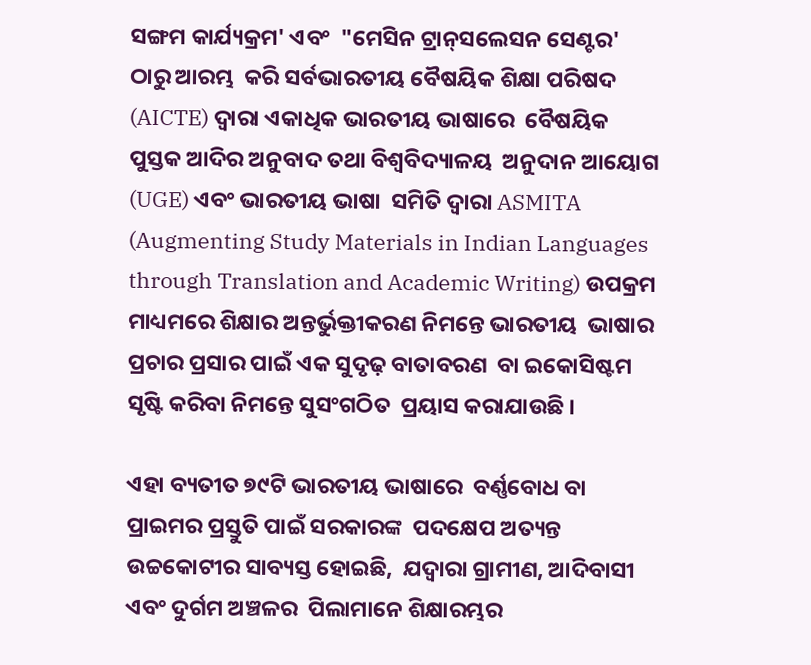ସଙ୍ଗମ କାର୍ଯ୍ୟକ୍ରମ' ଏବଂ  "ମେସିନ ଟ୍ରାନ୍‌ସଲେସନ ସେଣ୍ଟର' ଠାରୁ ଆରମ୍ଭ  କରି ସର୍ବଭାରତୀୟ ବୈଷୟିକ ଶିକ୍ଷା ପରିଷଦ  (AICTE) ଦ୍ୱାରା ଏକାଧିକ ଭାରତୀୟ ଭାଷାରେ  ବୈଷୟିକ ପୁସ୍ତକ ଆଦିର ଅନୁବାଦ ତଥା ବିଶ୍ୱବିଦ୍ୟାଳୟ  ଅନୁଦାନ ଆୟୋଗ (UGE) ଏବଂ ଭାରତୀୟ ଭାଷା  ସମିତି ଦ୍ୱାରା ASMITA (Augmenting Study Materials in Indian Languages through Translation and Academic Writing) ଉପକ୍ରମ  ମାଧ୍ୟମରେ ଶିକ୍ଷାର ଅନ୍ତର୍ଭୁକ୍ତୀକରଣ ନିମନ୍ତେ ଭାରତୀୟ  ଭାଷାର ପ୍ରଚାର ପ୍ରସାର ପାଇଁ ଏକ ସୁଦୃଢ଼ ବାତାବରଣ  ବା ଇକୋସିଷ୍ଟମ ସୃଷ୍ଟି କରିବା ନିମନ୍ତେ ସୁସଂଗଠିତ  ପ୍ରୟାସ କରାଯାଉଛି ।

ଏହା ବ୍ୟତୀତ ୭୯ଟି ଭାରତୀୟ ଭାଷାରେ  ବର୍ଣ୍ଣବୋଧ ବା ପ୍ରାଇମର ପ୍ରସ୍ତୁତି ପାଇଁ ସରକାରଙ୍କ  ପଦକ୍ଷେପ ଅତ୍ୟନ୍ତ ଉଚ୍ଚକୋଟୀର ସାବ୍ୟସ୍ତ ହୋଇଛି,  ଯଦ୍ୱାରା ଗ୍ରାମୀଣ, ଆଦିବାସୀ ଏବଂ ଦୁର୍ଗମ ଅଞ୍ଚଳର  ପିଲାମାନେ ଶିକ୍ଷାରମ୍ଭର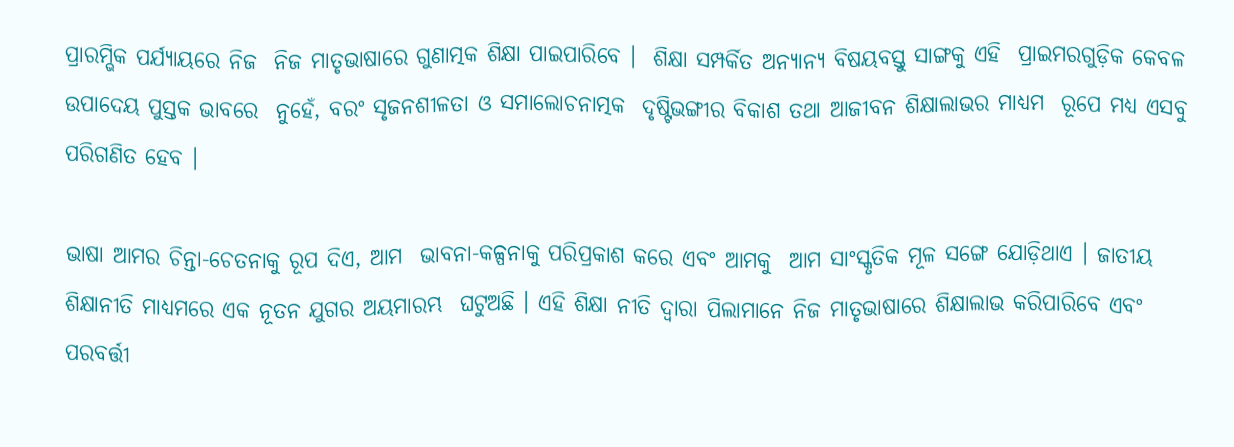ପ୍ରାରମ୍ଭିକ ପର୍ଯ୍ୟାୟରେ ନିଜ  ନିଜ ମାତୃଭାଷାରେ ଗୁଣାତ୍ମକ ଶିକ୍ଷା ପାଇପାରିବେ ।  ଶିକ୍ଷା ସମ୍ପର୍କିତ ଅନ୍ୟାନ୍ୟ ବିଷୟବସ୍ତୁ ସାଙ୍ଗକୁ ଏହି  ପ୍ରାଇମରଗୁଡ଼ିକ କେବଳ ଉପାଦେୟ ପୁସ୍ତକ ଭାବରେ  ନୁହେଁ, ବରଂ ସୃଜନଶୀଳତା ଓ ସମାଲୋଚନାତ୍ମକ  ଦୃଷ୍ଟିଭଙ୍ଗୀର ବିକାଶ ତଥା ଆଜୀବନ ଶିକ୍ଷାଲାଭର ମାଧ୍ୟମ  ରୂପେ ମଧ୍ୟ ଏସବୁ ପରିଗଣିତ ହେବ ।

ଭାଷା ଆମର ଚିନ୍ତା-ଚେତନାକୁ ରୂପ ଦିଏ, ଆମ  ଭାବନା-କଳ୍ପନାକୁ ପରିପ୍ରକାଶ କରେ ଏବଂ ଆମକୁ  ଆମ ସାଂସ୍କୃତିକ ମୂଳ ସଙ୍ଗେ ଯୋଡ଼ିଥାଏ । ଜାତୀୟ  ଶିକ୍ଷାନୀତି ମାଧ୍ୟମରେ ଏକ ନୂତନ ଯୁଗର ଅୟମାରମ୍ଭ  ଘଟୁଅଛି । ଏହି ଶିକ୍ଷା ନୀତି ଦ୍ୱାରା ପିଲାମାନେ ନିଜ ମାତୃଭାଷାରେ ଶିକ୍ଷାଲାଭ କରିପାରିବେ ଏବଂ ପରବର୍ତ୍ତୀ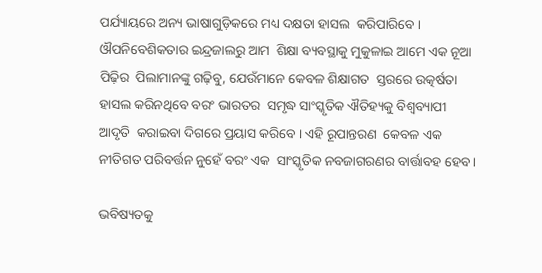ପର୍ଯ୍ୟାୟରେ ଅନ୍ୟ ଭାଷାଗୁଡ଼ିକରେ ମଧ୍ୟ ଦକ୍ଷତା ହାସଲ  କରିପାରିବେ । ଔପନିବେଶିକତାର ଇନ୍ଦ୍ରଜାଲରୁ ଆମ  ଶିକ୍ଷା ବ୍ୟବସ୍ଥାକୁ ମୁକୁଳାଇ ଆମେ ଏକ ନୂଆ ପିଢ଼ିର  ପିଲାମାନଙ୍କୁ ଗଢ଼ିବୁ, ଯେଉଁମାନେ କେବଳ ଶିକ୍ଷାଗତ  ସ୍ତରରେ ଉତ୍କର୍ଷତା ହାସଲ କରିନଥିବେ ବରଂ ଭାରତର  ସମୃଦ୍ଧ ସାଂସ୍କୃତିକ ଐତିହ୍ୟକୁ ବିଶ୍ୱବ୍ୟାପୀ ଆଦୃତି  କରାଇବା ଦିଗରେ ପ୍ରୟାସ କରିବେ । ଏହି ରୂପାନ୍ତରଣ  କେବଳ ଏକ ନୀତିଗତ ପରିବର୍ତ୍ତନ ନୁହେଁ ବରଂ ଏକ  ସାଂସ୍କୃତିକ ନବଜାଗରଣର ବାର୍ତ୍ତାବହ ହେବ ।

ଭବିଷ୍ୟତକୁ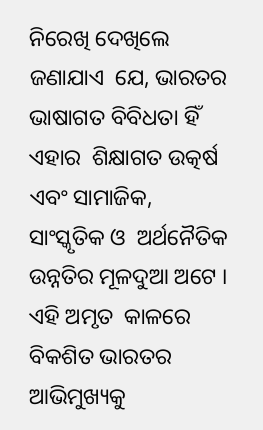ନିରେଖି ଦେଖିଲେ ଜଣାଯାଏ  ଯେ, ଭାରତର ଭାଷାଗତ ବିବିଧତା ହିଁ ଏହାର  ଶିକ୍ଷାଗତ ଉତ୍କର୍ଷ ଏବଂ ସାମାଜିକ, ସାଂସ୍କୃତିକ ଓ  ଅର୍ଥନୈତିକ ଉନ୍ନତିର ମୂଳଦୁଆ ଅଟେ । ଏହି ଅମୃତ  କାଳରେ ବିକଶିତ ଭାରତର ଆଭିମୁଖ୍ୟକୁ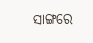ସାଙ୍ଗରେ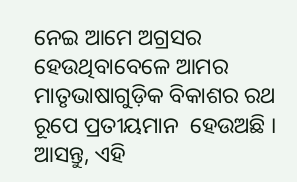ନେଇ ଆମେ ଅଗ୍ରସର ହେଉଥିବାବେଳେ ଆମର  ମାତୃଭାଷାଗୁଡ଼ିକ ବିକାଶର ରଥ ରୂପେ ପ୍ରତୀୟମାନ  ହେଉଅଛି । ଆସନ୍ତୁ, ଏହି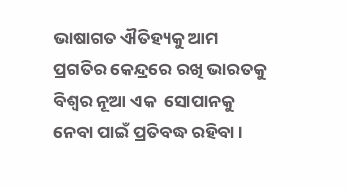ଭାଷାଗତ ଐତିହ୍ୟକୁ ଆମ  ପ୍ରଗତିର କେନ୍ଦ୍ରରେ ରଖି ଭାରତକୁ ବିଶ୍ୱର ନୂଆ ଏକ  ସୋପାନକୁ ନେବା ପାଇଁ ପ୍ରତିବଦ୍ଧ ରହିବା ।